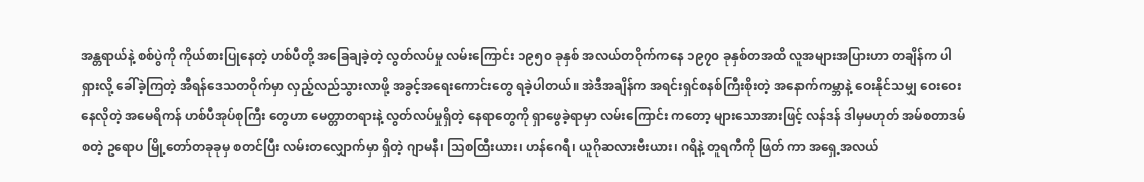အန္တရာယ်နဲ့ စစ်ပွဲကို ကိုယ်စားပြုနေတဲ့ ဟစ်ပီတို့ အခြေချခဲ့တဲ့ လွတ်လပ်မှု လမ်းကြောင်း ၁၉၅၀ ခုနှစ် အလယ်တဝိုက်ကနေ ၁၉၇၀ ခုနှစ်တအထိ လူအများအပြားဟာ တချိန်က ပါရှားလို့ ခေါ်ခဲ့ကြတဲ့ အီရန်ဒေသတဝိုက်မှာ လှည့်လည်သွားလာဖို့ အခွင့်အရေးကောင်းတွေ ရခဲ့ပါတယ်။ အဲဒီအချိန်က အရင်းရှင်စနစ်ကြီးစိုးတဲ့ အနောက်ကမ္ဘာနဲ့ ဝေးနိုင်သမျှ ဝေးဝေးနေလိုတဲ့ အမေရိကန် ဟစ်ပီအုပ်စုကြီး တွေဟာ မေတ္တာတရားနဲ့ လွတ်လပ်မှုရှိတဲ့ နေရာတွေကို ရှာဖွေခဲ့ရာမှာ လမ်းကြောင်း ကတော့ များသောအားဖြင့် လန်ဒန် ဒါမှမဟုတ် အမ်စတာဒမ် စတဲ့ ဥရောပ မြို့တော်တခုခုမှ စတင်ပြီး လမ်းတလျှောက်မှာ ရှိတဲ့ ဂျာမနီ၊ သြစထြီးယား၊ ဟန်ဂေရီ၊ ယူဂိုဆလားဗီးယား၊ ဂရိနဲ့ တူရကီကို ဖြတ် ကာ အရှေ့အလယ်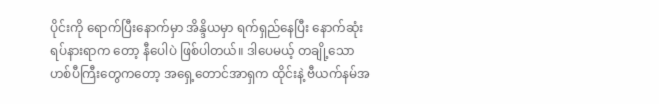ပိုင်းကို ရောက်ပြီးနောက်မှာ အိန္ဒိယမှာ ရက်ရှည်နေပြီး နောက်ဆုံး ရပ်နားရာက တော့ နီပေါပဲ ဖြစ်ပါတယ်။ ဒါပေမယ့် တချို့သော ဟစ်ပီကြီးတွေကတော့ အရှေ့တောင်အာရှက ထိုင်းနဲ့ ဗီယက်နမ်အ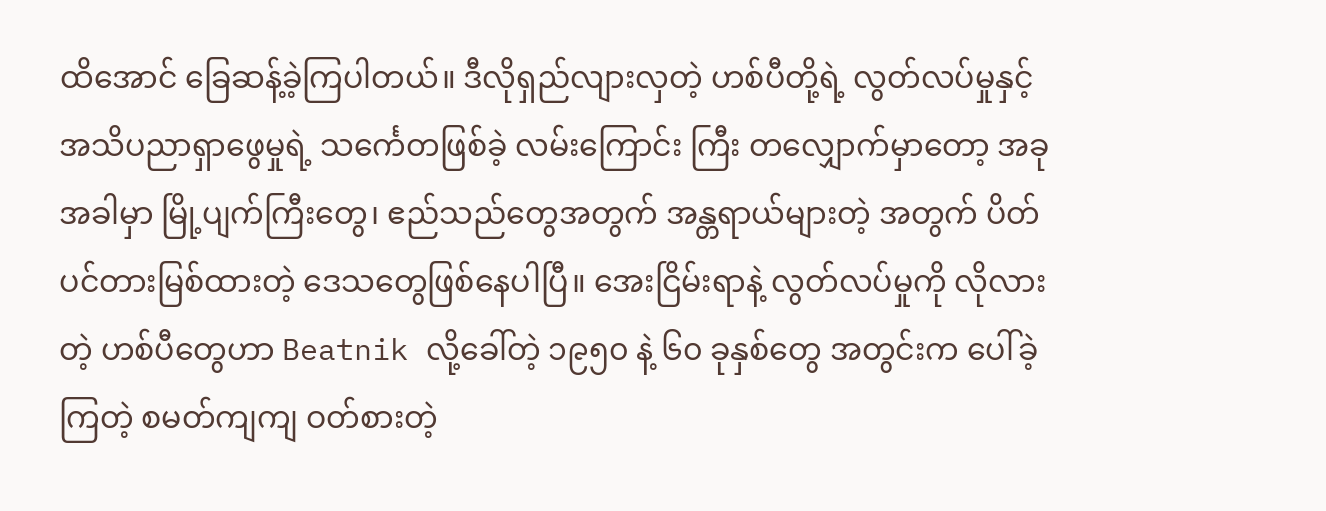ထိအောင် ခြေဆန့်ခဲ့ကြပါတယ်။ ဒီလိုရှည်လျားလှတဲ့ ဟစ်ပီတို့ရဲ့ လွတ်လပ်မှုနှင့်အသိပညာရှာဖွေမှုရဲ့ သင်္ကေတဖြစ်ခဲ့ လမ်းကြောင်း ကြီး တလျှောက်မှာတော့ အခုအခါမှာ မြို့ပျက်ကြီးတွေ၊ ဧည်သည်တွေအတွက် အန္တရာယ်များတဲ့ အတွက် ပိတ်ပင်တားမြစ်ထားတဲ့ ဒေသတွေဖြစ်နေပါပြီ။ အေးငြိမ်းရာနဲ့ လွတ်လပ်မှုကို လိုလားတဲ့ ဟစ်ပီတွေဟာ Beatnik လို့ခေါ်တဲ့ ၁၉၅၀ နဲ့ ၆၀ ခုနှစ်တွေ အတွင်းက ပေါ်ခဲ့ကြတဲ့ စမတ်ကျကျ ဝတ်စားတဲ့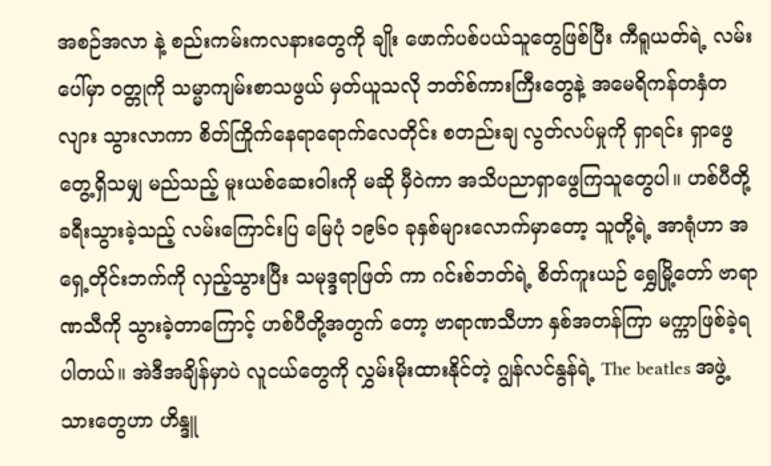အစဉ်အလာ နဲ့ စည်းကမ်းကလနားတွေကို ချိုး ဖောက်ပစ်ပယ်သူတွေဖြစ်ပြီး ကီရူယတ်ရဲ့ လမ်းပေါ်မှာ ဝတ္တုကို သမ္မာကျမ်းစာသဖွယ် မှတ်ယူသလို ဘတ်စ်ကားကြီးတွေနဲ့ အမေရိကန်တနှံတလျား သွားလာကာ စိတ်ကြိုက်နေရာရောက်လေတိုင်း စတည်းချ လွတ်လပ်မှုကို ရှာရင်း ရှာဖွေတွေ့ရှိသမျှ မည်သည့် မူးယစ်ဆေးဝါးကို မဆို မှီဝဲကာ အသိပညာရှာဖွေကြသူတွေပါ။ ဟစ်ပီတို့ ခရီးသွားခဲ့သည့် လမ်းကြောင်းပြ မြေပုံ ၁၉၆၀ ခုနှစ်များလောက်မှာတော့ သူတို့ရဲ့ အာရုံဟာ အရှေ့တိုင်းဘက်ကို လှည့်သွားပြီး သမုဒ္ဒရာဖြတ် ကာ ဂင်းစ်ဘတ်ရဲ့ စိတ်ကူးယဉ် ရွှေမြို့တော် ဗာရာဏသီကို သွားခဲ့တာကြောင့် ဟစ်ပီတို့အတွက် တော့ ဗာရာဏသီဟာ နှစ်အတန်ကြာ မက္ကာဖြစ်ခဲ့ရပါတယ်။ အဲဒီအချိန်မှာပဲ လူငယ်တွေကို လွှမ်းမိုးထားနိုင်တဲ့ ဂျွန်လင်နွန်ရဲ့ The beatles အဖွဲ့သားတွေဟာ ဟိန္ဒူ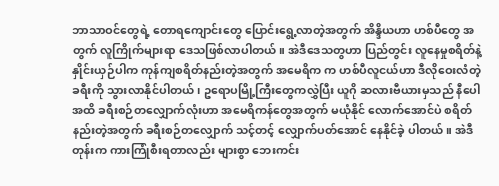ဘာသာဝင်တွေရဲ့ တောရကျောင်းတွေ ပြောင်းရွေ့လာတဲ့အတွက် အိန္ဒိယဟာ ဟစ်ပီတွေ အတွက် လူကြိုက်များရာ ဒေသဖြစ်လာပါတယ်။ အဲဒီဒေသတွဟာ ပြည်တွင်း လူနေမှုစရိတ်နဲ့ နှိုင်းယှဉ်ပါက ကုန်ကျစရိတ်နည်းတဲ့အတွက် အမေရိက က ဟစ်ပီလူငယ်ဟာ ဒီလိုဝေးလံတဲ့ ခရီးကို သွားလာနိုင်ပါတယ်၊ ဥရောပမြို့ကြီးတွေကလွှဲပြီး ယူဂို ဆလားဗီယားမှသည် နီပေါအထိ ခရီးစဉ်တလျှောက်လုံးဟာ အမေရိကန်တွေအတွက် မယုံနိုင် လောက်အောင်ပဲ စရိတ်နည်းတဲ့အတွက် ခရီးစဉ်တလျှောက် သင့်တင့် လျှောက်ပတ်အောင် နေနိုင်ခဲ့ ပါတယ်။ အဲဒီတုန်းက ကားကြုံစီးရတာလည်း များစွာ ဘေးကင်း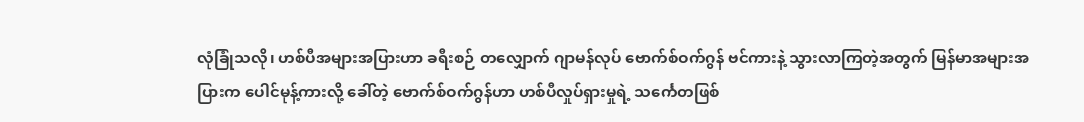လုံခြုံသလို၊ ဟစ်ပီအများအပြားဟာ ခရီးစဉ် တလျှောက် ဂျာမန်လုပ် ဗောက်စ်ဝက်ဂွန် ဗင်ကားနဲ့ သွားလာကြတဲ့အတွက် မြန်မာအများအပြားက ပေါင်မုန့်ကားလို့ ခေါ်တဲ့ ဗောက်စ်ဝက်ဂွန်ဟာ ဟစ်ပီလှုပ်ရှားမှုရဲ့ သင်္ကေတဖြစ်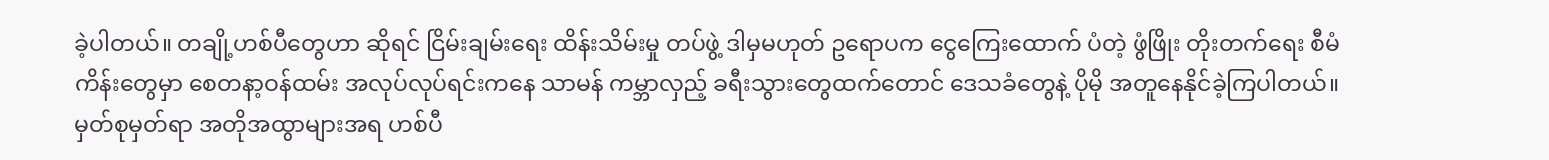ခဲ့ပါတယ်။ တချို့ဟစ်ပီတွေဟာ ဆိုရင် ငြိမ်းချမ်းရေး ထိန်းသိမ်းမှု တပ်ဖွဲ့ ဒါမှမဟုတ် ဥရောပက ငွေကြေးထောက် ပံတဲ့ ဖွံဖြိုး တိုးတက်ရေး စီမံကိန်းတွေမှာ စေတနာ့ဝန်ထမ်း အလုပ်လုပ်ရင်းကနေ သာမန် ကမ္ဘာလှည့် ခရီးသွားတွေထက်တောင် ဒေသခံတွေနဲ့ ပိုမို အတူနေနိုင်ခဲ့ကြပါတယ်။ မှတ်စုမှတ်ရာ အတိုအထွာများအရ ဟစ်ပီ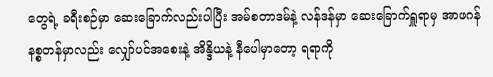တွေရဲ့ ခရီးစဉ်မှာ ဆေးခြောက်လည်းပါပြီး အမ်စတာဒမ်နဲ့ လန်ဒန်မှာ ဆေးခြောက်ရှူရာမှ အာဖဂန်နစ္စတန်မှာလည်း လျှော်ပင်အစေးနဲ့ အိန္ဒိယနဲ့ နီပေါမှာတော့ ရရာကို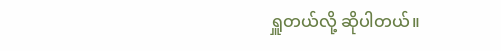ရှူတယ်လို့ ဆိုပါတယ်။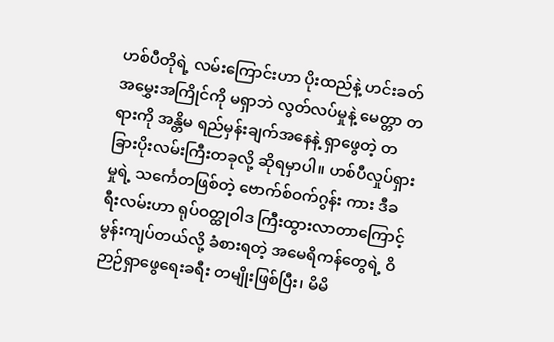ဟစ်ပီတိုရဲ့ လမ်းကြောင်းဟာ ပိုးထည်နဲ့ ဟင်းခတ်အမွှေးအကြိုင်ကို မရှာဘဲ လွတ်လပ်မှုနဲ့ မေတ္တာ တရားကို အန္တိမ ရည်မှန်းချက်အနေနဲ့ ရှာဖွေတဲ့ တခြားပိုးလမ်းကြီးတခုလို့ ဆိုရမှာပါ။ ဟစ်ပီလှုပ်ရှားမှုရဲ့ သင်္ကေတဖြစ်တဲ့ ဗောက်စ်ဝက်ဂွန်း ကား ဒီခရီးလမ်းဟာ ရုပ်ဝတ္ထုဝါဒ ကြီးထွားလာတာကြောင့် မွန်းကျပ်တယ်လို့ ခံစားရတဲ့ အမေရိကန်တွေရဲ့ ဝိဉာဉ်ရှာဖွေရေးခရီး တမျိုးဖြစ်ပြီး၊ မိမိ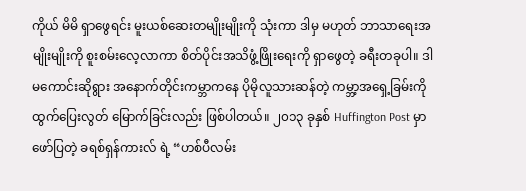ကိုယ် မိမိ ရှာဖွေရင်း မူးယစ်ဆေးတမျိုးမျိုးကို သုံးကာ ဒါမှ မဟုတ် ဘာသာရေးအမျိုးမျိုးကို စူးစမ်းလေ့လာကာ စိတ်ပိုင်းအသိဖွံ့ဖြိုးရေးကို ရှာဖွေတဲ့ ခရီးတခုပါ။ ဒါ မကောင်းဆိုရွား အနောက်တိုင်းကမ္ဘာကနေ ပိုမိုလူသားဆန်တဲ့ ကမ္ဘာ့အရှေ့ခြမ်းကို ထွက်ပြေးလွတ် မြောက်ခြင်းလည်း ဖြစ်ပါတယ်။ ၂၀၁၃ ခုနှစ် Huffington Post မှာ ဖော်ပြတဲ့ ခရစ်ရှန်ကားလ် ရဲ့ “ဟစ်ပီလမ်း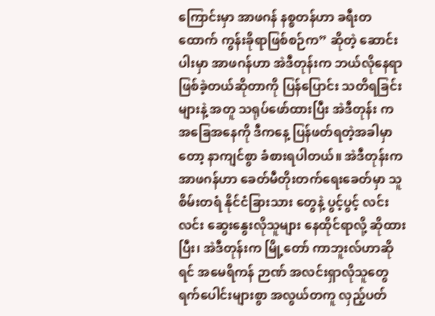ကြောင်းမှာ အာဖဂန် နစ္စတန်ဟာ ခရီးတထောက် ကွန်းခိုရာဖြစ်စဉ်က” ဆိုတဲ့ ဆောင်းပါးမှာ အာဖဂန်ဟာ အဲဒီတုန်းက ဘယ်လိုနေရာဖြစ်ခဲ့တယ်ဆိုတာကို ပြန်ပြောင်း သတိရခြင်းများနဲ့ အတူ သရုပ်ဖော်ထားပြီး အဲဒီတုန်း က အခြေအနေကို ဒီကနေ့ ပြန်ဖတ်ရတဲ့အခါမှာတော့ နာကျင်စွာ ခံစားရပါတယ်။ အဲဒီတုန်းက အာဖဂန်ဟာ ခေတ်မီတိုးတက်ရေးခေတ်မှာ သူစိမ်းတရံ နိုင်ငံခြားသား တွေနဲ့ ပွင့်ပွင့် လင်းလင်း ဆွေးနွေးလိုသူများ နေထိုင်ရာလို့ ဆိုထားပြီး၊ အဲဒီတုန်းက မြို့တော် ကာဘူးလ်ဟာဆိုရင် အမေရိကန် ဉာဏ် အလင်းရှာလိုသူတွေ ရက်ပေါင်းများစွာ အလွယ်တကူ လှည့်ပတ်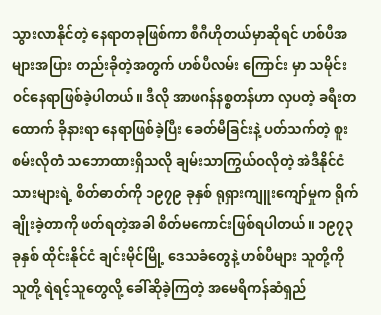သွားလာနိုင်တဲ့ နေရာတခုဖြစ်ကာ စီဂီဟိုတယ်မှာဆိုရင် ဟစ်ပီအများအပြား တည်းခိုတဲ့အတွက် ဟစ်ပီလမ်း ကြောင်း မှာ သမိုင်းဝင်နေရာဖြစ်ခဲ့ပါတယ်။ ဒီလို အာဖဂန်နစ္စတန်ဟာ လှပတဲ့ ခရီးတထောက် ခိုနားရာ နေရာဖြစ်ခဲ့ပြီး ခေတ်မီခြင်းနဲ့ ပတ်သက်တဲ့ စူးစမ်းလိုတဲံ သဘောထားရှိသလို ချမ်းသာကြွယ်ဝလိုတဲ့ အဲဒီနိုင်ငံသားများရဲ့ စိတ်ဓာတ်ကို ၁၉၇၉ ခုနှစ် ရုရှားကျူးကျော်မှုက ရိုက်ချိုးခဲ့တာကို ဖတ်ရတဲ့အခါ စိတ်မကောင်းဖြစ်ရပါတယ်။ ၁၉၇၃ ခုနှစ် ထိုင်းနိုင်ငံ ချင်းမိုင်မြို့ ဒေသခံတွေနဲ့ ဟစ်ပီများ သူတို့ကို သူတို့ ရဲရင့်သူတွေလို့ ခေါ်ဆိုခဲ့ကြတဲ့ အမေရိကန်ဆံရှည်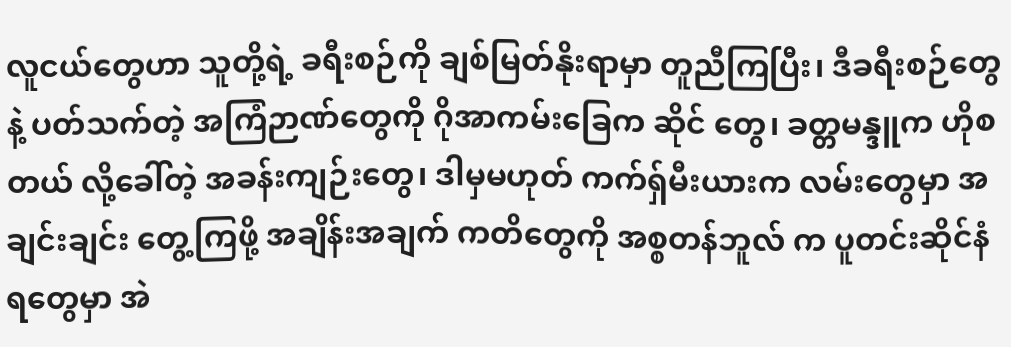လူငယ်တွေဟာ သူတို့ရဲ့ ခရီးစဉ်ကို ချစ်မြတ်နိုးရာမှာ တူညီကြပြီး၊ ဒီခရီးစဉ်တွေနဲ့ ပတ်သက်တဲ့ အကြံဉာဏ်တွေကို ဂိုအာကမ်းခြေက ဆိုင် တွေ၊ ခတ္တမန္ဒူက ဟိုစတယ် လို့ခေါ်တဲ့ အခန်းကျဉ်းတွေ၊ ဒါမှမဟုတ် ကက်ရှ်မီးယားက လမ်းတွေမှာ အချင်းချင်း တွေ့ကြဖို့ အချိန်းအချက် ကတိတွေကို အစ္စတန်ဘူလ် က ပူတင်းဆိုင်နံရတွေမှာ အဲ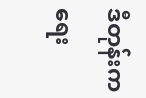ဒီတုန်းက ရေး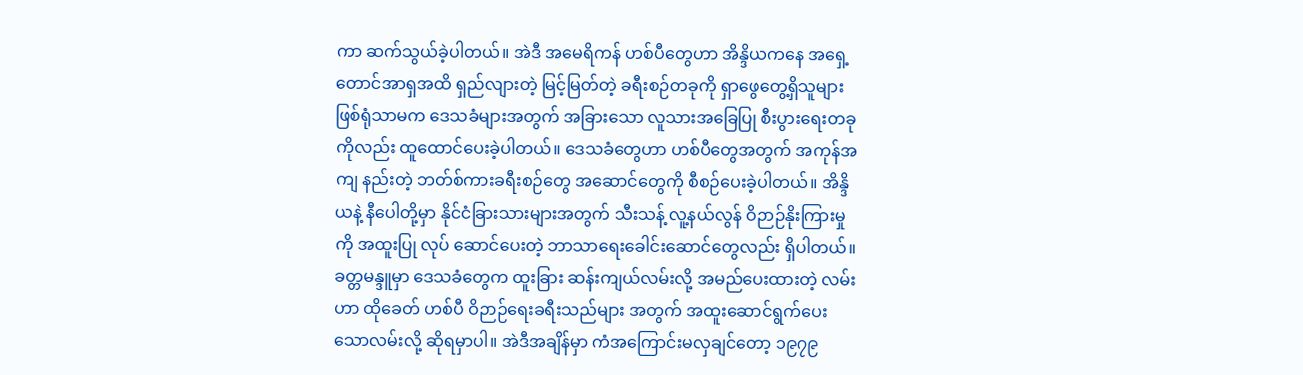ကာ ဆက်သွယ်ခဲ့ပါတယ်။ အဲဒီ အမေရိကန် ဟစ်ပီတွေဟာ အိန္ဒိယကနေ အရှေ့တောင်အာရှအထိ ရှည်လျားတဲ့ မြင့်မြတ်တဲ့ ခရီးစဉ်တခုကို ရှာဖွေတွေ့ရှိသူများ ဖြစ်ရုံသာမက ဒေသခံများအတွက် အခြားသော လူသားအခြေပြု စီးပွားရေးတခုကိုလည်း ထူထောင်ပေးခဲ့ပါတယ်။ ဒေသခံတွေဟာ ဟစ်ပီတွေအတွက် အကုန်အကျ နည်းတဲ့ ဘတ်စ်ကားခရီးစဉ်တွေ အဆောင်တွေကို စီစဉ်ပေးခဲ့ပါတယ်။ အိန္ဒိယနဲ့ နီပေါတို့မှာ နိုင်ငံခြားသားများအတွက် သီးသန့် လူ့နယ်လွန် ဝိဉာဉ်နိုးကြားမှုကို အထူးပြု လုပ် ဆောင်ပေးတဲ့ ဘာသာရေးခေါင်းဆောင်တွေလည်း ရှိပါတယ်။ ခတ္တမန္ဒူမှာ ဒေသခံတွေက ထူးခြား ဆန်းကျယ်လမ်းလို့ အမည်ပေးထားတဲ့ လမ်းဟာ ထိုခေတ် ဟစ်ပီ ဝိဉာဉ်ရေးခရီးသည်များ အတွက် အထူးဆောင်ရွက်ပေးသောလမ်းလို့ ဆိုရမှာပါ။ အဲဒီအချိန်မှာ ကံအကြောင်းမလှချင်တော့ ၁၉၇၉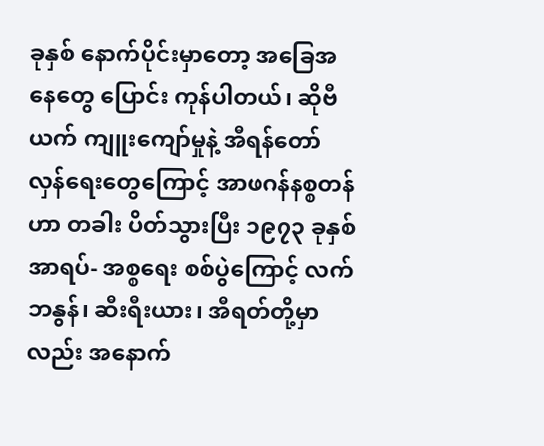ခုနှစ် နောက်ပိုင်းမှာတော့ အခြေအနေတွေ ပြောင်း ကုန်ပါတယ်၊ ဆိုဗီယက် ကျူးကျော်မှုနဲ့ အီရန်တော်လှန်ရေးတွေကြောင့် အာဖဂန်နစ္စတန်ဟာ တခါး ပိတ်သွားပြီး ၁၉၇၃ ခုနှစ် အာရပ်- အစ္စရေး စစ်ပွဲကြောင့် လက်ဘနွန်၊ ဆီးရီးယား၊ အီရတ်တို့မှာလည်း အနောက်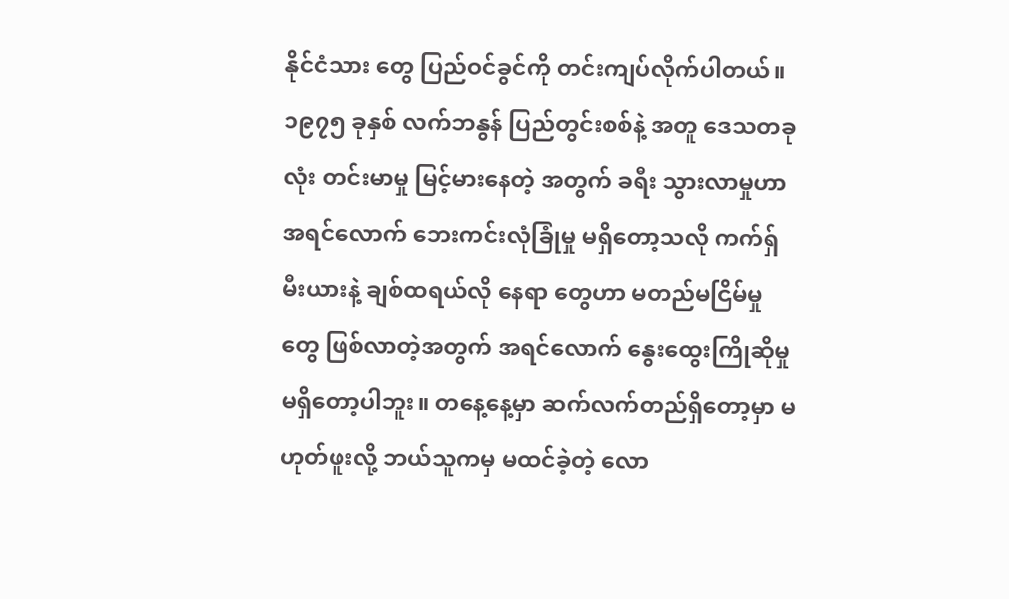နိုင်ငံသား တွေ ပြည်ဝင်ခွင်ကို တင်းကျပ်လိုက်ပါတယ်။ ၁၉၇၅ ခုနှစ် လက်ဘနွန် ပြည်တွင်းစစ်နဲ့ အတူ ဒေသတခုလုံး တင်းမာမှု မြင့်မားနေတဲ့ အတွက် ခရီး သွားလာမှုဟာ အရင်လောက် ဘေးကင်းလုံခြုံမှု မရှိတော့သလို ကက်ရှ်မီးယားနဲ့ ချစ်ထရယ်လို နေရာ တွေဟာ မတည်မငြိမ်မှုတွေ ဖြစ်လာတဲ့အတွက် အရင်လောက် နွေးထွေးကြိုဆိုမှု မရှိတော့ပါဘူး။ တနေ့နေ့မှာ ဆက်လက်တည်ရှိတော့မှာ မဟုတ်ဖူးလို့ ဘယ်သူကမှ မထင်ခဲ့တဲ့ လော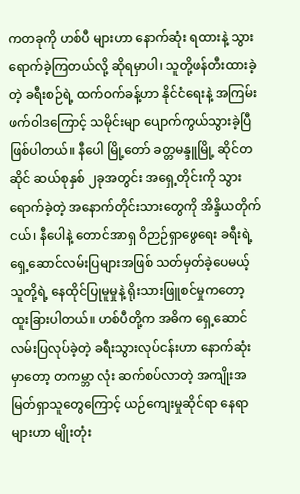ကတခုကို ဟစ်ပီ များဟာ နောက်ဆုံး ရထားနဲ့ သွားရောက်ခဲ့ကြတယ်လို့ ဆိုရမှာပါ၊ သူတို့ဖန်တီးထားခဲ့တဲ့ ခရီးစဉ်ရဲ့ ထက်ဝက်ခန့်ဟာ နိုင်ငံရေးနဲ့ အကြမ်းဖက်ဝါဒကြောင့် သမိုင်းမျာ ပျောက်ကွယ်သွားခဲ့ပြီဖြစ်ပါတယ်။ နီပေါ မြို့တော် ခတ္တမန္ဒူမြို့ ဆိုင်တဆိုင် ဆယ်စုနှစ် ၂ခုအတွင်း အရှေ့တိုင်းကို သွားရောက်ခဲ့တဲ့ အနောက်တိုင်းသားတွေကို အိန္ဒိယတိုက်ငယ်၊ နီပေါနဲ့ တောင်အာရှ ဝိဉာဉ်ရှာဖွေရေး ခရီးရဲ့ ရှေ့ဆောင်လမ်းပြများအဖြစ် သတ်မှတ်ခဲ့ပေမယ့် သူတို့ရဲ့ နေထိုင်ပြုမူမှုနဲ့ ရိုးသားဖြူစင်မှုကတော့ ထူးခြားပါတယ်။ ဟစ်ပီတို့က အဓိက ရှေ့ဆောင်လမ်းပြလုပ်ခဲ့တဲ့ ခရီးသွားလုပ်ငန်းဟာ နောက်ဆုံးမှာတော့ တကမ္ဘာ လုံး ဆက်စပ်လာတဲ့ အကျိုးအမြတ်ရှာသူတွေကြောင့် ယဉ်ကျေးမှုဆိုင်ရာ နေရာများဟာ မျိုးတုံး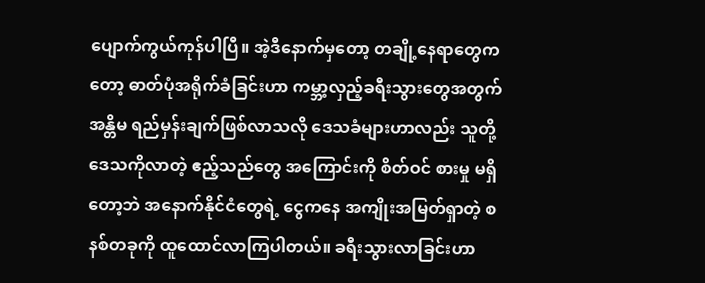ပျောက်ကွယ်ကုန်ပါပြီ။ အဲ့ဒီနောက်မှတော့ တချို့နေရာတွေကတော့ ဓာတ်ပုံအရိုက်ခံခြင်းဟာ ကမ္ဘာ့လှည့်ခရီးသွားတွေအတွက် အန္တိမ ရည်မှန်းချက်ဖြစ်လာသလို ဒေသခံများဟာလည်း သူတို့ ဒေသကိုလာတဲ့ ဧည့်သည်တွေ အကြောင်းကို စိတ်ဝင် စားမှု မရှိတော့ဘဲ အနောက်နိုင်ငံတွေရဲ့ ငွေကနေ အကျိုးအမြတ်ရှာတဲ့ စနစ်တခုကို ထူထောင်လာကြပါတယ်။ ခရီးသွားလာခြင်းဟာ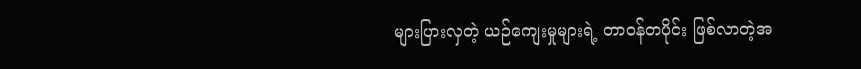များပြားလှတဲ့ ယဉ်ကျေးမှုများရဲ့ တာဝန်တပိုင်း ဖြစ်လာတဲ့အ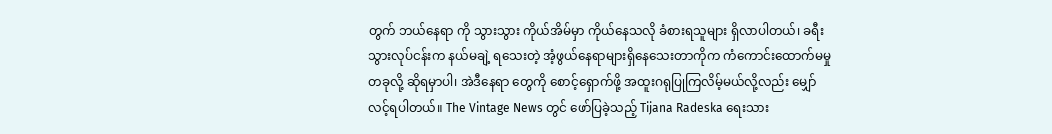တွက် ဘယ်နေရာ ကို သွားသွား ကိုယ်အိမ်မှာ ကိုယ်နေသလို ခံစားရသူများ ရှိလာပါတယ်၊ ခရီးသွားလုပ်ငန်းက နယ်မချဲ့ ရသေးတဲ့ အံ့ဖွယ်နေရာများရှိနေသေးတာကိုက ကံကောင်းထောက်မမှု တခုလို့ ဆိုရမှာပါ၊ အဲဒီနေရာ တွေကို စောင့်ရှောက်ဖို့ အထူးဂရုပြုကြလိမ့်မယ်လို့လည်း မျှော်လင့်ရပါတယ်။ The Vintage News တွင် ဖော်ပြခဲ့သည့် Tijana Radeska ရေးသား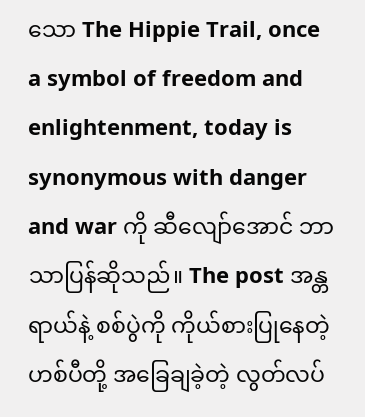သော The Hippie Trail, once a symbol of freedom and enlightenment, today is synonymous with danger and war ကို ဆီလျော်အောင် ဘာသာပြန်ဆိုသည်။ The post အန္တရာယ်နဲ့ စစ်ပွဲကို ကိုယ်စားပြုနေတဲ့ ဟစ်ပီတို့ အခြေချခဲ့တဲ့ လွတ်လပ်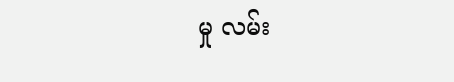မှု လမ်း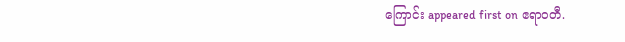ကြောင်း appeared first on ဧရာဝတီ.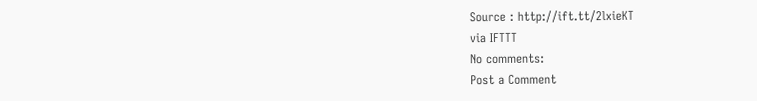Source : http://ift.tt/2lxieKT
via IFTTT
No comments:
Post a Comment